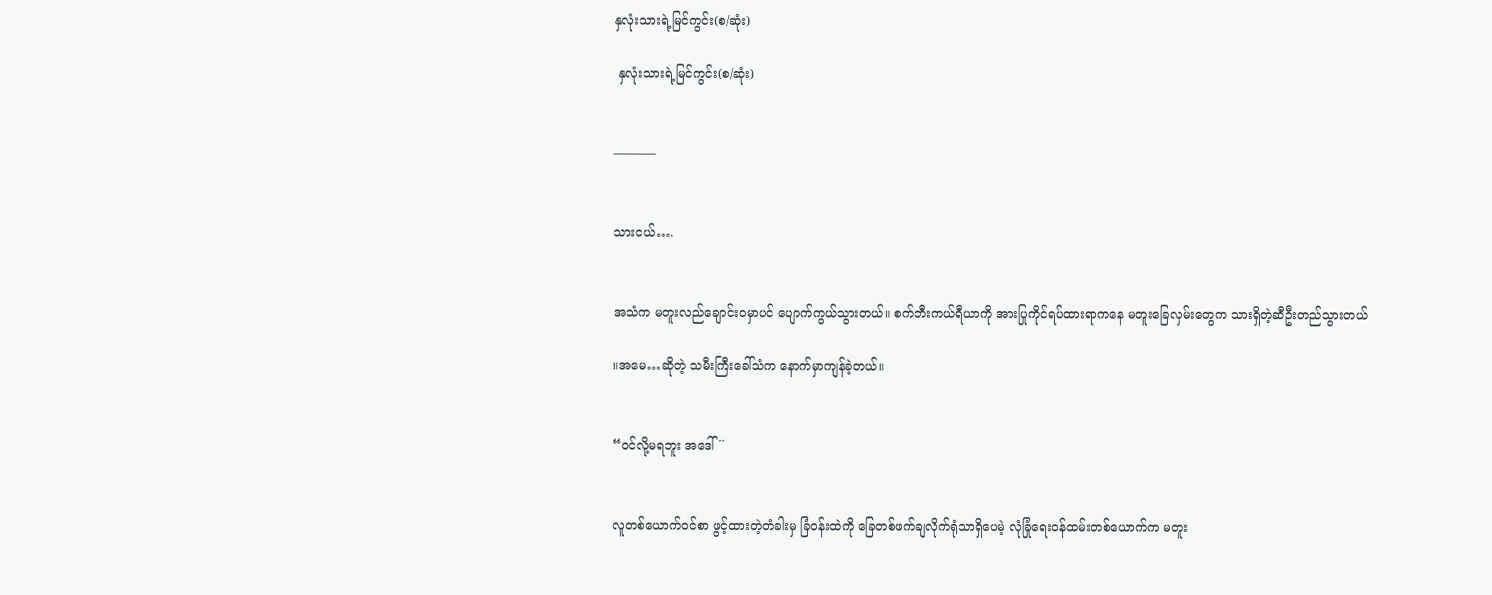နှလုံးသားရဲ့မြင်ကွင်း(စ/ဆုံး)

 နှလုံးသားရဲ့မြင်ကွင်း(စ/ဆုံး)


———–


သားငယ်….


အသံက မတူးလည်ချောင်းဝမှာပင် ပျောက်ကွယ်သွားတယ်။ စက်ဘီးကယ်ရီယာကို အားပြုကိုင်ရပ်ထားရာကနေ မတူးခြေလှမ်းတွေက သားရှိတဲ့ဆီဦးတည်သွားတယ်

။အမေ…ဆိုတဲ့ သမီးကြီးခေါ်သံက နောက်မှာကျန်ခဲ့တယ်။


“ဝင်လို့မရဘူး အဒေါ် ´´


လူတစ်ယောက်ဝင်စာ ဖွင့်ထားတဲ့တံခါးမှ ခြံဝန်းထဲကို ခြေတစ်ဖက်ချလိုက်ရုံသာရှိပေမဲ့ လုံခြုံရေးဝန်ထမ်းတစ်ယောက်က မတူး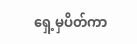ရှေ့မှပိတ်ကာ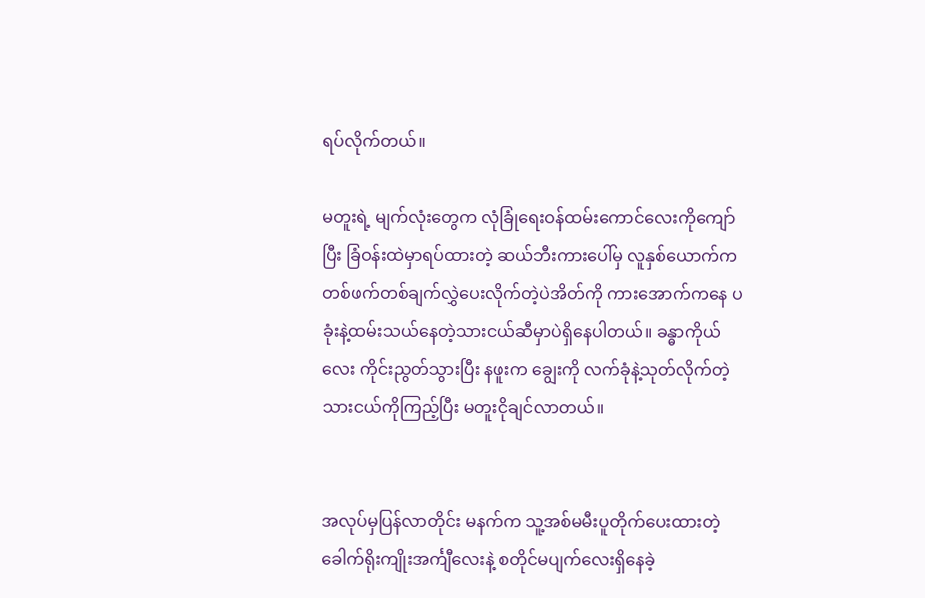ရပ်လိုက်တယ်။

မတူးရဲ့ မျက်လုံးတွေက လုံခြုံရေးဝန်ထမ်းကောင်လေးကိုကျော်ပြီး ခြံဝန်းထဲမှာရပ်ထားတဲ့ ဆယ်ဘီးကားပေါ်မှ လူနှစ်ယောက်က တစ်ဖက်တစ်ချက်လွှဲပေးလိုက်တဲ့ပဲအိတ်ကို ကားအောက်ကနေ ပခုံးနဲ့ထမ်းသယ်နေတဲ့သားငယ်ဆီမှာပဲရှိနေပါတယ်။ ခန္ဓာကိုယ်လေး ကိုင်းညွတ်သွားပြီး နဖူးက ချွေးကို လက်ခုံနဲ့သုတ်လိုက်တဲ့သားငယ်ကိုကြည့်ပြီး မတူးငိုချင်လာတယ်။


အလုပ်မှပြန်လာတိုင်း မနက်က သူ့အစ်မမီးပူတိုက်ပေးထားတဲ့ ခေါက်ရိုးကျိုးအင်္ကျီလေးနဲ့ စတိုင်မပျက်လေးရှိနေခဲ့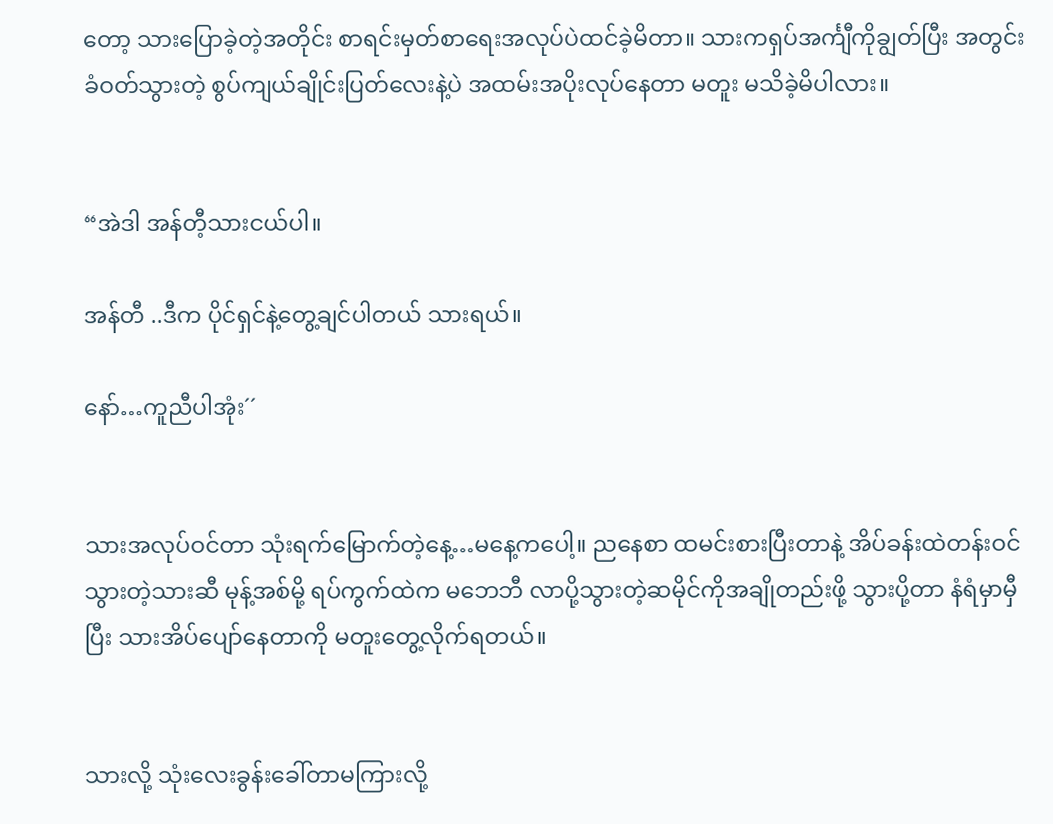တော့ သားပြောခဲ့တဲ့အတိုင်း စာရင်းမှတ်စာရေးအလုပ်ပဲထင်ခဲ့မိတာ။ သားကရှပ်အင်္ကျီကိုချွတ်ပြီး အတွင်းခံဝတ်သွားတဲ့ စွပ်ကျယ်ချိုင်းပြတ်လေးနဲ့ပဲ အထမ်းအပိုးလုပ်နေတာ မတူး မသိခဲ့မိပါလား။


“အဲဒါ အန်တီ့သားငယ်ပါ။

အန်တီ ..ဒီက ပိုင်ရှင်နဲ့တွေ့ချင်ပါတယ် သားရယ်။

နော်…ကူညီပါအုံး´´


သားအလုပ်ဝင်တာ သုံးရက်မြောက်တဲ့နေ့…မနေ့ကပေါ့။ ညနေစာ ထမင်းစားပြီးတာနဲ့ အိပ်ခန်းထဲတန်းဝင်သွားတဲ့သားဆီ မုန့်အစ်မို့ ရပ်ကွက်ထဲက မဘေဘီ လာပို့သွားတဲ့ဆမိုင်ကိုအချိုတည်းဖို့ သွားပို့တာ နံရံမှာမှီပြီး သားအိပ်ပျော်နေတာကို မတူးတွေ့လိုက်ရတယ်။


သားလို့ သုံးလေးခွန်းခေါ်တာမကြားလို့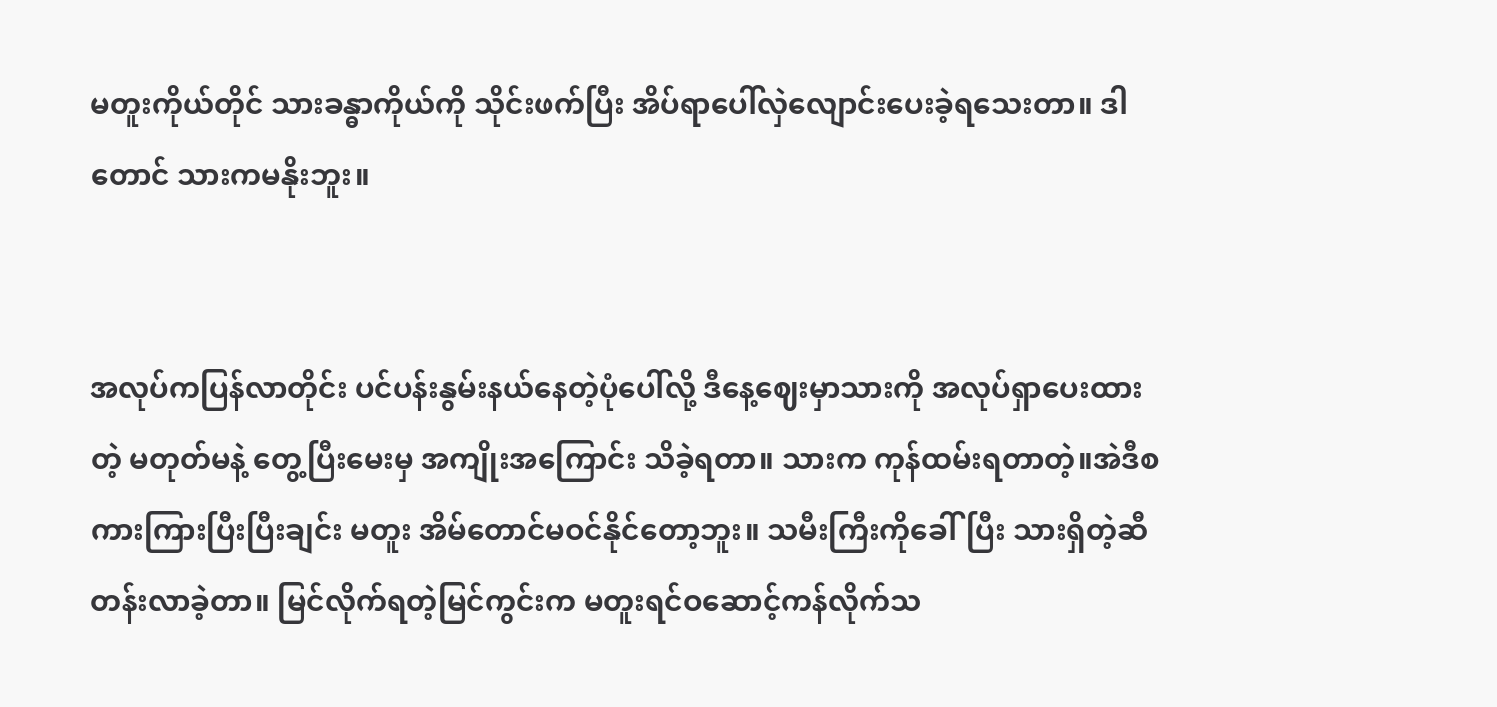မတူးကိုယ်တိုင် သားခန္ဓာကိုယ်ကို သိုင်းဖက်ပြီး အိပ်ရာပေါ်လှဲလျောင်းပေးခဲ့ရသေးတာ။ ဒါတောင် သားကမနိုးဘူး။


အလုပ်ကပြန်လာတိုင်း ပင်ပန်းနွမ်းနယ်နေတဲ့ပုံပေါ်လို့ ဒီနေ့ဈေးမှာသားကို အလုပ်ရှာပေးထားတဲ့ မတုတ်မနဲ့ တွေ့ပြီးမေးမှ အကျိုးအကြောင်း သိခဲ့ရတာ။ သားက ကုန်ထမ်းရတာတဲ့။အဲဒီစကားကြားပြီးပြီးချင်း မတူး အိမ်တောင်မဝင်နိုင်တော့ဘူး။ သမီးကြီးကိုခေါ်ပြီး သားရှိတဲ့ဆီ တန်းလာခဲ့တာ။ မြင်လိုက်ရတဲ့မြင်ကွင်းက မတူးရင်ဝဆောင့်ကန်လိုက်သ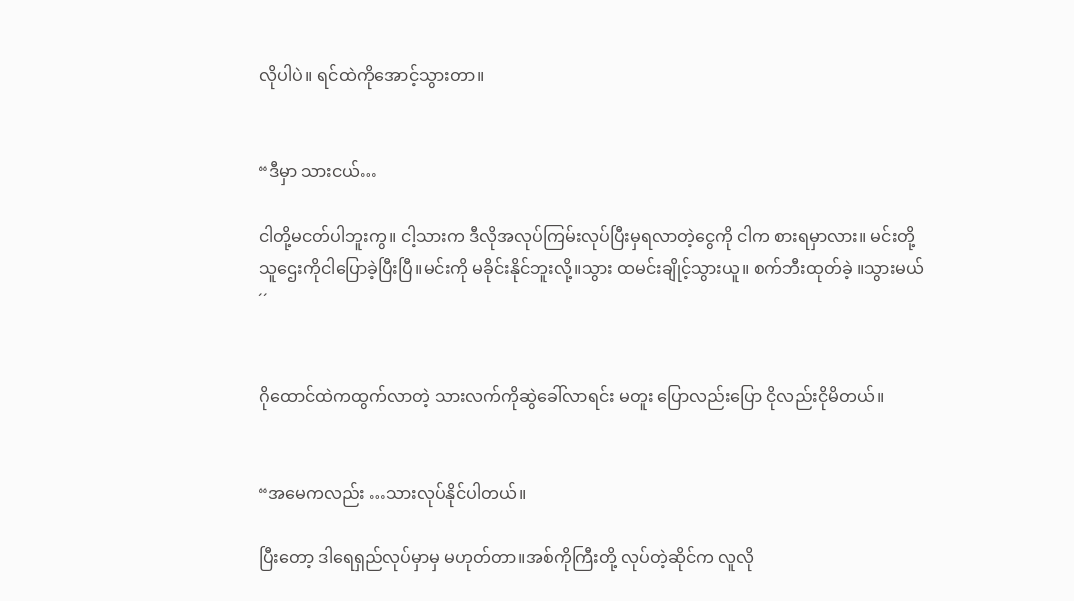လိုပါပဲ။ ရင်ထဲကိုအောင့်သွားတာ။


“ဒီမှာ သားငယ်…

ငါတို့မငတ်ပါဘူးကွ။ ငါ့သားက ဒီလိုအလုပ်ကြမ်းလုပ်ပြီးမှရလာတဲ့ငွေကို ငါက စားရမှာလား။ မင်းတို့သူဌေးကိုငါပြောခဲ့ပြီးပြီ။မင်းကို မခိုင်းနိုင်ဘူးလို့။သွား ထမင်းချိုင့်သွားယူ။ စက်ဘီးထုတ်ခဲ့ ။သွားမယ်´´


ဂိုထောင်ထဲကထွက်လာတဲ့ သားလက်ကိုဆွဲခေါ်လာရင်း မတူး ပြောလည်းပြော ငိုလည်းငိုမိတယ်။


“အမေကလည်း …သားလုပ်နိုင်ပါတယ်။

ပြီးတော့ ဒါရေရှည်လုပ်မှာမှ မဟုတ်တာ။အစ်ကိုကြီးတို့ လုပ်တဲ့ဆိုင်က လူလို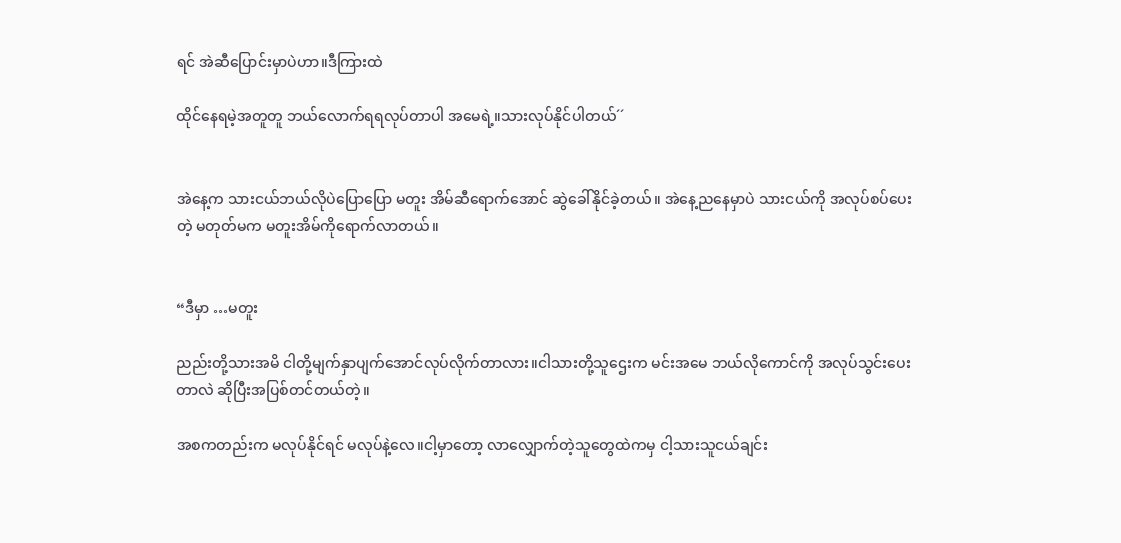ရင် အဲဆီပြောင်းမှာပဲဟာ။ဒီကြားထဲ

ထိုင်နေရမဲ့အတူတူ ဘယ်လောက်ရရလုပ်တာပါ အမေရဲ့။သားလုပ်နိုင်ပါတယ်´´


အဲနေ့က သားငယ်ဘယ်လိုပဲပြောပြော မတူး အိမ်ဆီရောက်အောင် ဆွဲခေါ်နိုင်ခဲ့တယ်။ အဲနေ့ညနေမှာပဲ သားငယ်ကို အလုပ်စပ်ပေးတဲ့ မတုတ်မက မတူးအိမ်ကိုရောက်လာတယ်။


“ဒီမှာ …မတူး

ညည်းတို့သားအမိ ငါတို့မျက်နှာပျက်အောင်လုပ်လိုက်တာလား။ငါသားတို့သူဌေးက မင်းအမေ ဘယ်လိုကောင်ကို အလုပ်သွင်းပေးတာလဲ ဆိုပြီးအပြစ်တင်တယ်တဲ့။

အစကတည်းက မလုပ်နိုင်ရင် မလုပ်နဲ့လေ။ငါ့မှာတော့ လာလျှောက်တဲ့သူတွေထဲကမှ ငါ့သားသူငယ်ချင်း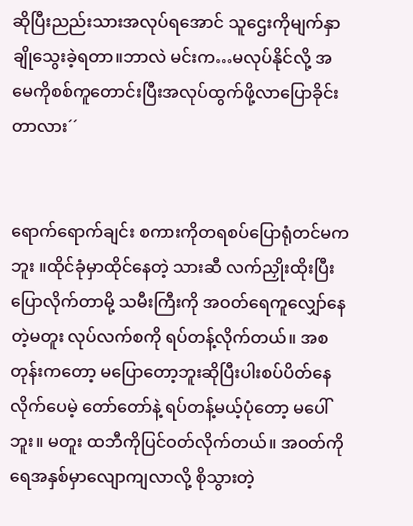ဆိုပြီးညည်းသားအလုပ်ရအောင် သူဌေးကိုမျက်နှာချိုသွေးခဲ့ရတာ။ဘာလဲ မင်းက…မလုပ်နိုင်လို့ အမေကိုစစ်ကူတောင်းပြီးအလုပ်ထွက်ဖို့လာပြောခိုင်းတာလား´´


ရောက်ရောက်ချင်း စကားကိုတရစပ်ပြောရုံတင်မကဘူး ။ထိုင်ခုံမှာထိုင်နေတဲ့ သားဆီ လက်ညှိုးထိုးပြီးပြောလိုက်တာမို့ သမီးကြီးကို အဝတ်ရေကူလျှော်နေတဲ့မတူး လုပ်လက်စကို ရပ်တန့်လိုက်တယ်။ အစတုန်းကတော့ မပြောတော့ဘူးဆိုပြီးပါးစပ်ပိတ်နေလိုက်ပေမဲ့ တော်တော်နဲ့ ရပ်တန့်မယ့်ပုံတော့ မပေါ်ဘူး။ မတူး ထဘီကိုပြင်ဝတ်လိုက်တယ်။ အဝတ်ကိုရေအနှစ်မှာလျောကျလာလို့ စိုသွားတဲ့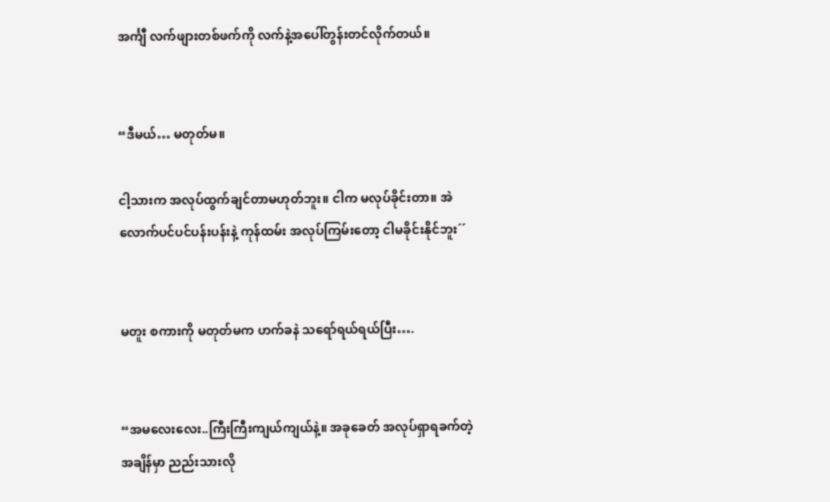အင်္ကျီ လက်ဖျားတစ်ဖက်ကို လက်နဲ့အပေါ်တွန်းတင်လိုက်တယ်။


“ဒီမယ်… မတုတ်မ။

ငါ့သားက အလုပ်ထွက်ချင်တာမဟုတ်ဘူး။ ငါက မလုပ်ခိုင်းတာ။ အဲလောက်ပင်ပင်ပန်းပန်းနဲ့ ကုန်ထမ်း အလုပ်ကြမ်းတော့ ငါမခိုင်းနိုင်ဘူး´´


မတူး စကားကို မတုတ်မက ဟက်ခနဲ သရော်ရယ်ရယ်ပြီး….


“အမလေးလေး..ကြီးကြီးကျယ်ကျယ်နဲ့။ အခုခေတ် အလုပ်ရှာရခက်တဲ့အချိန်မှာ ညည်းသားလို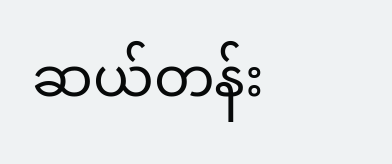ဆယ်တန်း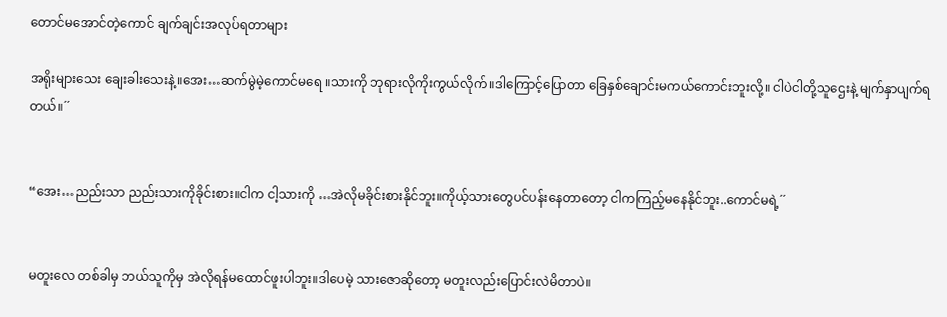တောင်မအောင်တဲ့ကောင် ချက်ချင်းအလုပ်ရတာများ

အရိုးများသေး ချေးခါးသေးနဲ့။အေး…ဆက်မွဲမဲ့ကောင်မရေ ။သားကို ဘုရားလိုကိုးကွယ်လိုက်။ဒါကြောင့်ပြောတာ ခြေနှစ်ချောင်းမကယ်ကောင်းဘူးလို့။ ငါပဲငါတို့သူဌေးနဲ့ မျက်နှာပျက်ရတယ်။´´


“အေး…ညည်းသာ ညည်းသားကိုခိုင်းစား။ငါက ငါ့သားကို …အဲလိုမခိုင်းစားနိုင်ဘူး။ကိုယ့်သားတွေပင်ပန်းနေတာတော့ ငါကကြည့်မနေနိုင်ဘူး..ကောင်မရဲ့´´


မတူးလေ တစ်ခါမှ ဘယ်သူကိုမှ အဲလိုရန်မထောင်ဖူးပါဘူး။ဒါပေမဲ့ သားဇောဆိုတော့ မတူးလည်းပြောင်းလဲမိတာပဲ။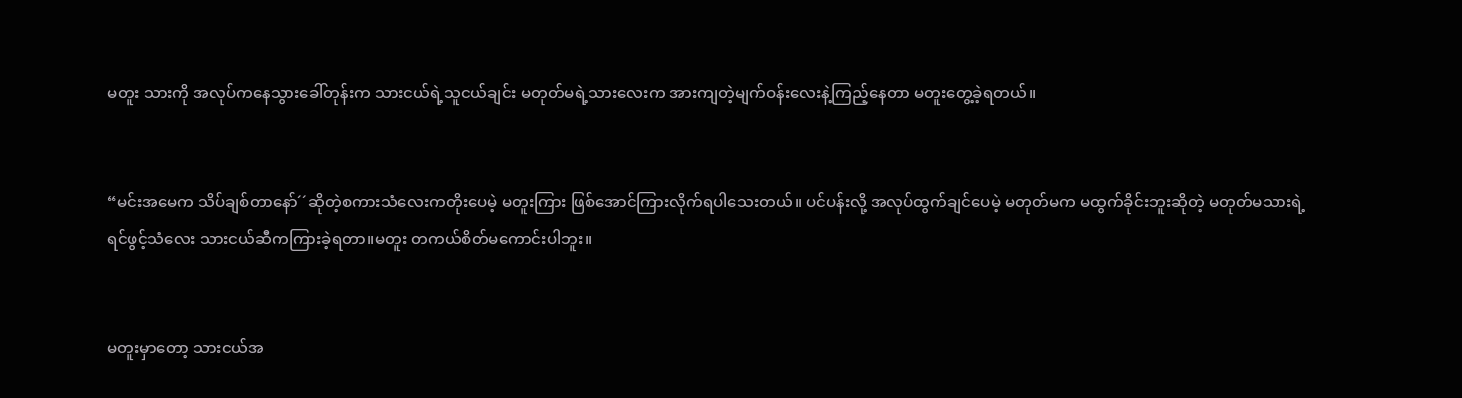မတူး သားကို အလုပ်ကနေသွားခေါ်တုန်းက သားငယ်ရဲ့သူငယ်ချင်း မတုတ်မရဲ့သားလေးက အားကျတဲ့မျက်ဝန်းလေးနဲ့ကြည့်နေတာ မတူးတွေ့ခဲ့ရတယ်။


“မင်းအမေက သိပ်ချစ်တာနော်´´ဆိုတဲ့စကားသံလေးကတိုးပေမဲ့ မတူးကြား ဖြစ်အောင်ကြားလိုက်ရပါသေးတယ်။ ပင်ပန်းလို့ အလုပ်ထွက်ချင်ပေမဲ့ မတုတ်မက မထွက်ခိုင်းဘူးဆိုတဲ့ မတုတ်မသားရဲ့ရင်ဖွင့်သံလေး သားငယ်ဆီကကြားခဲ့ရတာ။မတူး တကယ်စိတ်မကောင်းပါဘူး။


မတူးမှာတော့ သားငယ်အ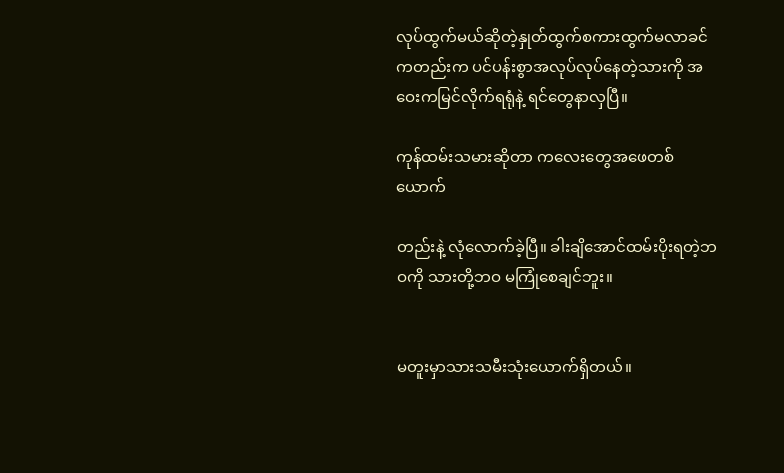လုပ်ထွက်မယ်ဆိုတဲ့နှုတ်ထွက်စကားထွက်မလာခင်ကတည်းက ပင်ပန်းစွာအလုပ်လုပ်နေတဲ့သားကို အဝေးကမြင်လိုက်ရရုံနဲ့ ရင်တွေနာလှပြီ။

ကုန်ထမ်းသမားဆိုတာ ကလေးတွေအဖေတစ်ယောက်

တည်းနဲ့ လုံလောက်ခဲ့ပြီ။ ခါးချိအောင်ထမ်းပိုးရတဲ့ဘဝကို သားတို့ဘဝ မကြုံစေချင်ဘူး။


မတူးမှာသားသမီးသုံးယောက်ရှိတယ်။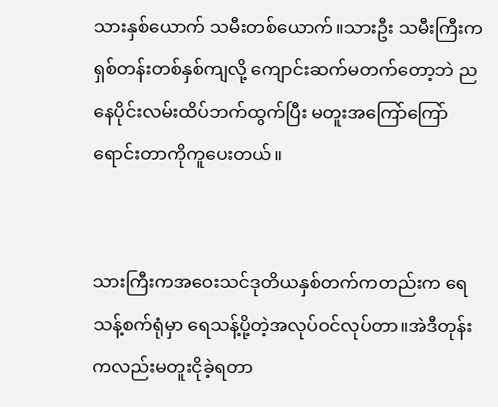သားနှစ်ယောက် သမီးတစ်ယောက်။သားဦး သမီးကြီးက ရှစ်တန်းတစ်နှစ်ကျလို့ ကျောင်းဆက်မတက်တော့ဘဲ ညနေပိုင်းလမ်းထိပ်ဘက်ထွက်ပြီး မတူးအကြော်ကြော်ရောင်းတာကိုကူပေးတယ်။


သားကြီးကအဝေးသင်ဒုတိယနှစ်တက်ကတည်းက ရေသန့်စက်ရုံမှာ ရေသန့်ပို့တဲ့အလုပ်ဝင်လုပ်တာ။အဲဒီတုန်းကလည်းမတူးငိုခဲ့ရတာ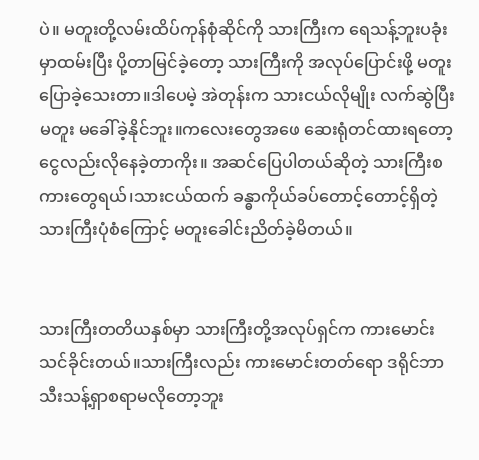ပဲ။ မတူးတို့လမ်းထိပ်ကုန်စုံဆိုင်ကို သားကြီးက ရေသန့်ဘူးပခုံးမှာထမ်းပြီး ပို့တာမြင်ခဲ့တော့ သားကြီးကို အလုပ်ပြောင်းဖို့ မတူးပြောခဲ့သေးတာ။ဒါပေမဲ့ အဲတုန်းက သားငယ်လိုမျိုး လက်ဆွဲပြီးမတူး မခေါ်ခဲ့နိုင်ဘူး။ကလေးတွေအဖေ ဆေးရုံတင်ထားရတော့ ငွေလည်းလိုနေခဲ့တာကိုး။ အဆင်ပြေပါတယ်ဆိုတဲ့ သားကြီးစကားတွေရယ်၊သားငယ်ထက် ခန္ဓာကိုယ်ခပ်တောင့်တောင့်ရှိတဲ့ သားကြီးပုံစံကြောင့် မတူးခေါင်းညိတ်ခဲ့မိတယ်။


သားကြီးတတိယနှစ်မှာ သားကြီးတို့အလုပ်ရှင်က ကားမောင်းသင်ခိုင်းတယ်။သားကြီးလည်း ကားမောင်းတတ်ရော ဒရိုင်ဘာသီးသန့်ရှာစရာမလိုတော့ဘူး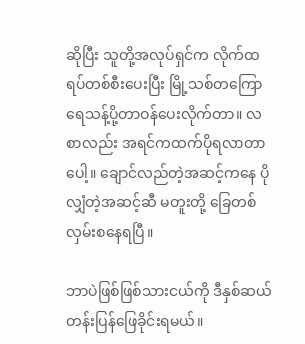ဆိုပြီး သူတို့အလုပ်ရှင်က လိုက်ထရပ်တစ်စီးပေးပြီး မြို့သစ်တကြော ရေသန့်ပို့တာဝန်ပေးလိုက်တာ။ လစာလည်း အရင်ကထက်ပိုရလာတာပေါ့။ ချောင်လည်တဲ့အဆင့်ကနေ ပိုလျှံတဲ့အဆင့်ဆီ မတူးတို့ ခြေတစ်လှမ်းစနေရပြီ။

ဘာပဲဖြစ်ဖြစ်သားငယ်ကို ဒီနှစ်ဆယ်တန်းပြန်ဖြေခိုင်းရမယ်။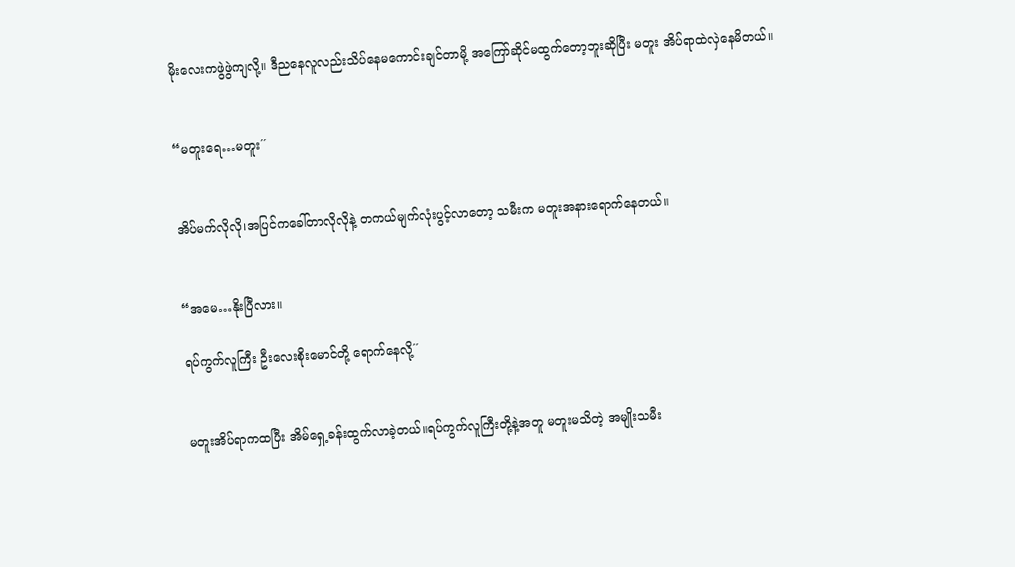မိုးလေးကဖွဲဖွဲကျလို့။ ဒီညနေလူလည်းသိပ်နေမကောင်းချင်တာမို့ အကြော်ဆိုင်မထွက်တော့ဘူးဆိုပြီး မတူး အိပ်ရာထဲလှဲနေမိတယ်။


“မတူးရေ…မတူး´´


အိပ်မက်လိုလို၊အပြင်ကခေါ်တာလိုလိုနဲ့ တကယ်မျက်လုံးပွင့်လာတော့ သမီးက မတူးအနားရောက်နေတယ်။


“အမေ…နိုးပြီလား။

ရပ်ကွက်လူကြီး ဦးလေးစိုးမောင်တို့ ရောက်နေလို့´´


မတူးအိပ်ရာကထပြီး အိမ်ရှေ့ခန်းထွက်လာခဲ့တယ်။ရပ်ကွက်လူကြီးတို့နဲ့အတူ မတူးမသိတဲ့ အမျိုးသမီး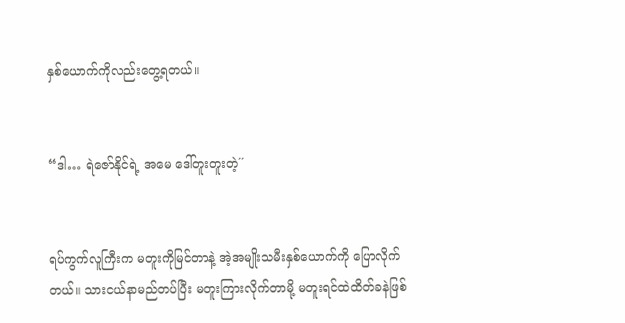နှစ်ယောက်ကိုလည်းတွေ့ရတယ်။


“ဒါ… ရဲဇော်နိုင်ရဲ့ အမေ ဒေါ်တူးတူးတဲ့´´


ရပ်ကွက်လူကြီးက မတူးကိုမြင်တာနဲ့ အဲ့အမျိုးသမီးနှစ်ယောက်ကို ပြောလိုက်တယ်။ သားငယ်နာမည်တပ်ပြီး မတူးကြားလိုက်တာမို့ မတူးရင်ထဲထိတ်ခနဲဖြစ်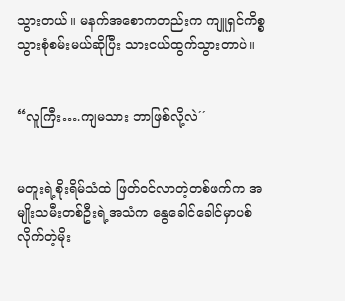သွားတယ်။ မနက်အစောကတည်းက ကျူရှင်ကိစ္စသွားစုံစမ်းမယ်ဆိုပြီး သားငယ်ထွက်သွားတာပဲ။


“လူကြီး….ကျမသား ဘာဖြစ်လို့လဲ´´


မတူးရဲ့စိုးရိမ်သံထဲ ဖြတ်ဝင်လာတဲ့တစ်ဖက်က အမျိုးသမီးတစ်ဦးရဲ့အသံက နွေခေါင်ခေါင်မှာပစ်လိုက်တဲ့မိုး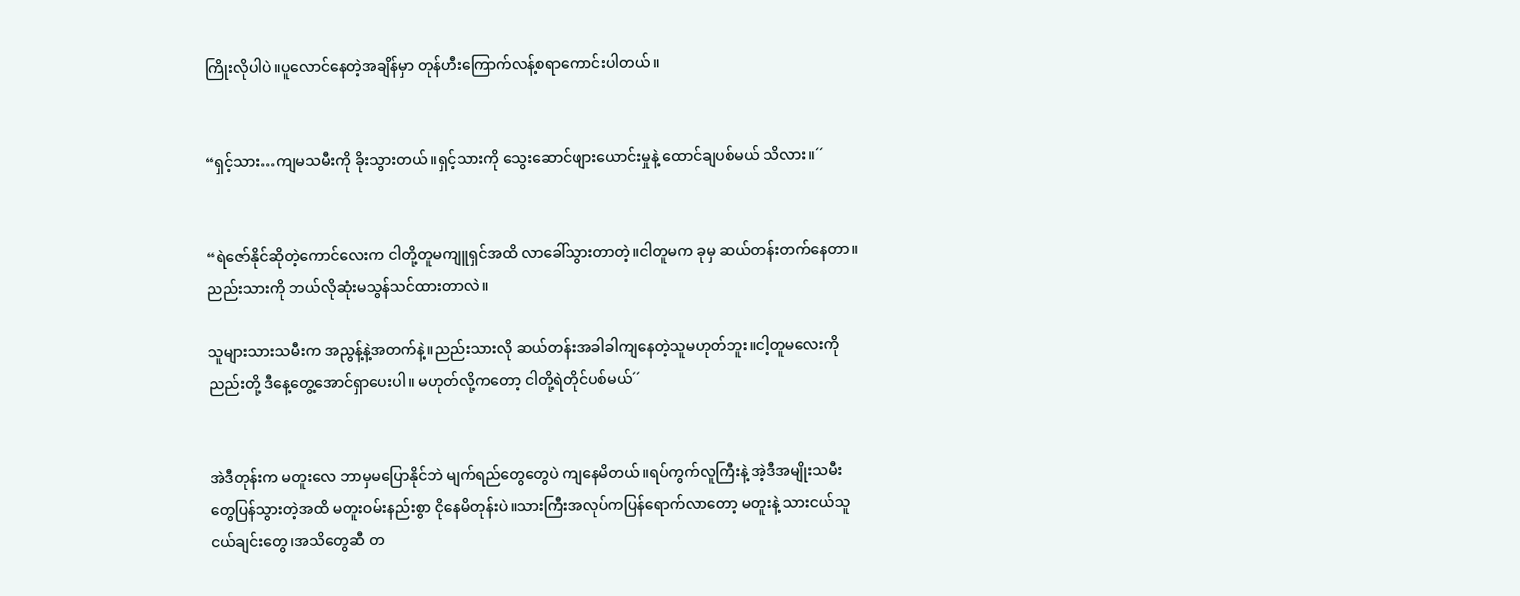ကြိုးလိုပါပဲ။ပူလောင်နေတဲ့အချိန်မှာ တုန်ဟီးကြောက်လန့်စရာကောင်းပါတယ်။


“ရှင့်သား…ကျမသမီးကို ခိုးသွားတယ်။ရှင့်သားကို သွေးဆောင်ဖျားယောင်းမှုနဲ့ ထောင်ချပစ်မယ် သိလား။´´


“ရဲဇော်နိုင်ဆိုတဲ့ကောင်လေးက ငါတို့တူမကျူရှင်အထိ လာခေါ်သွားတာတဲ့။ငါတူမက ခုမှ ဆယ်တန်းတက်နေတာ။ညည်းသားကို ဘယ်လိုဆုံးမသွန်သင်ထားတာလဲ။

သူများသားသမီးက အညွန့်နဲ့အတက်နဲ့။ညည်းသားလို ဆယ်တန်းအခါခါကျနေတဲ့သူမဟုတ်ဘူး။ငါ့တူမလေးကို ညည်းတို့ ဒီနေ့တွေ့အောင်ရှာပေးပါ။ မဟုတ်လို့ကတော့ ငါတို့ရဲတိုင်ပစ်မယ်´´


အဲဒီတုန်းက မတူးလေ ဘာမှမပြောနိုင်ဘဲ မျက်ရည်တွေတွေပဲ ကျနေမိတယ်။ရပ်ကွက်လူကြီးနဲ့ အဲ့ဒီအမျိုးသမီးတွေပြန်သွားတဲ့အထိ မတူးဝမ်းနည်းစွာ ငိုနေမိတုန်းပဲ။သားကြီးအလုပ်ကပြန်ရောက်လာတော့ မတူးနဲ့ သားငယ်သူငယ်ချင်းတွေ၊အသိတွေဆီ တ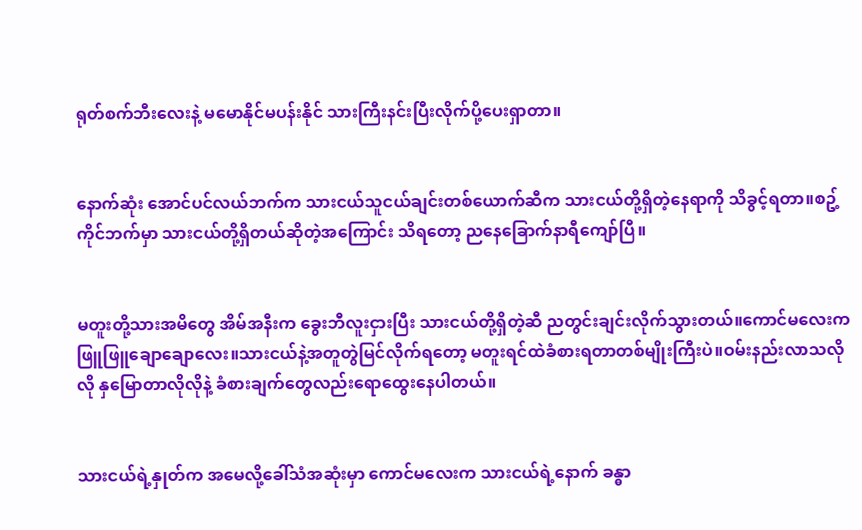ရုတ်စက်ဘီးလေးနဲ့ မမောနိုင်မပန်းနိုင် သားကြီးနင်းပြီးလိုက်ပို့ပေးရှာတာ။


နောက်ဆုံး အောင်ပင်လယ်ဘက်က သားငယ်သူငယ်ချင်းတစ်ယောက်ဆီက သားငယ်တို့ရှိတဲ့နေရာကို သိခွင့်ရတာ။စဥ့်ကိုင်ဘက်မှာ သားငယ်တို့ရှိတယ်ဆိုတဲ့အကြောင်း သိရတော့ ညနေခြောက်နာရီကျော်ပြီ။


မတူးတို့သားအမိတွေ အိမ်အနီးက ခွေးဘီလူးငှားပြီး သားငယ်တို့ရှိတဲ့ဆီ ညတွင်းချင်းလိုက်သွားတယ်။ကောင်မလေးကဖြူဖြူချောချောလေး။သားငယ်နဲ့အတူတွဲမြင်လိုက်ရတော့ မတူးရင်ထဲခံစားရတာတစ်မျိုးကြီးပဲ။ဝမ်းနည်းလာသလိုလို နှမြောတာလိုလိုနဲ့ ခံစားချက်တွေလည်းရောထွေးနေပါတယ်။


သားငယ်ရဲ့နှုတ်က အမေလို့ခေါ်သံအဆုံးမှာ ကောင်မလေးက သားငယ်ရဲ့နောက် ခန္ဓာ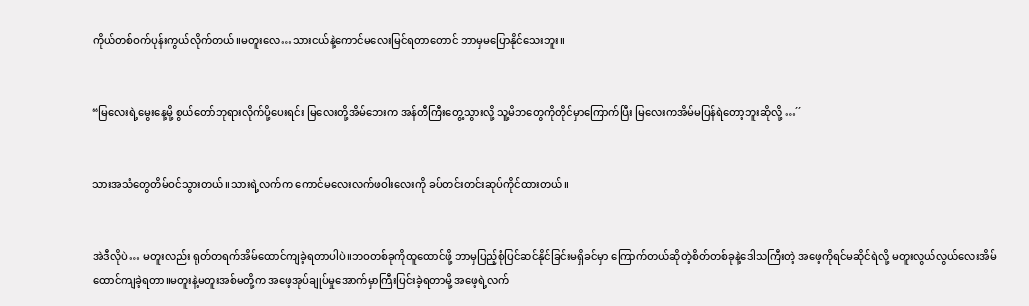ကိုယ်တစ်ဝက်ပုန်းကွယ်လိုက်တယ်။မတူးလေ…သားငယ်နဲ့ကောင်မလေးမြင်ရတာတောင် ဘာမှမပြောနိုင်သေးဘူး။


“မြလေးရဲ့မွေးနေ့မို့ စွယ်တော်ဘုရားလိုက်ပို့ပေးရင်း မြလေးတို့အိမ်ဘေးက အန်တီကြီးတွေ့သွားလို့ သူ့မိဘတွေကိုတိုင်မှာကြောက်ပြီး မြလေးကအိမ်မပြန်ရဲတော့ဘူးဆိုလို့ …´´


သားအသံတွေတိမ်ဝင်သွားတယ်။သားရဲ့လက်က ကောင်မလေးလက်ဖဝါးလေးကို ခပ်တင်းတင်းဆုပ်ကိုင်ထားတယ်။


အဲဒီလိုပဲ… မတူးလည်း ရုတ်တရက်အိမ်ထောင်ကျခဲ့ရတာပါပဲ။ဘဝတစ်ခုကိုထူထောင်ဖို့ ဘာမှပြည့်စုံပြင်ဆင်နိုင်ခြင်းမရှိခင်မှာ ကြောက်တယ်ဆိုတဲ့စိတ်တစ်ခုနဲ့ဒေါသကြီးတဲ့ အဖေ့ကိုရင်မဆိုင်ရဲလို့ မတူးလွယ်လွယ်လေးအိမ်ထောင်ကျခဲ့ရတာ။မတူးနဲ့မတူးအစ်မတို့က အဖေ့အုပ်ချုပ်မှုအောက်မှာကြီးပြင်းခဲ့ရတာမို့ အဖေ့ရဲ့လက်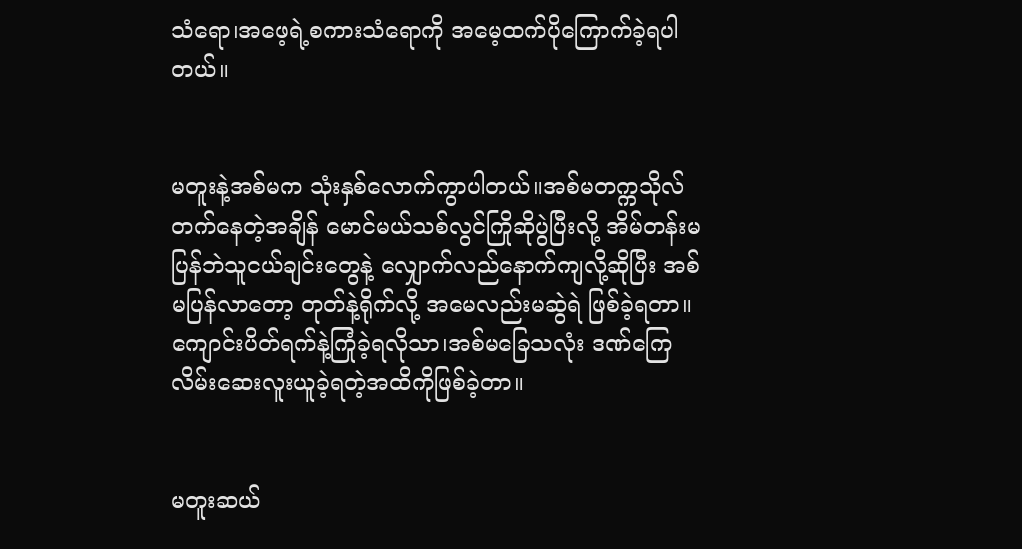သံရော၊အဖေ့ရဲ့စကားသံရောကို အမေ့ထက်ပိုကြောက်ခဲ့ရပါတယ်။


မတူးနဲ့အစ်မက သုံးနှစ်လောက်ကွာပါတယ်။အစ်မတက္ကသိုလ်တက်နေတဲ့အချိန် မောင်မယ်သစ်လွင်ကြိုဆိုပွဲပြီးလို့ အိမ်တန်းမပြန်ဘဲသူငယ်ချင်းတွေနဲ့ လျှောက်လည်နောက်ကျလို့ဆိုပြီး အစ်မပြန်လာတော့ တုတ်နဲ့ရိုက်လို့ အမေလည်းမဆွဲရဲ ဖြစ်ခဲ့ရတာ။ကျောင်းပိတ်ရက်နဲ့ကြုံခဲ့ရလိုသာ၊အစ်မခြေသလုံး ဒဏ်ကြေလိမ်းဆေးလူးယူခဲ့ရတဲ့အထိကိုဖြစ်ခဲ့တာ။


မတူးဆယ်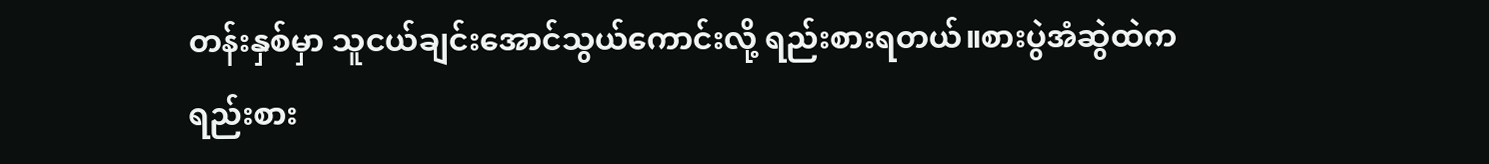တန်းနှစ်မှာ သူငယ်ချင်းအောင်သွယ်ကောင်းလို့ ရည်းစားရတယ်။စားပွဲအံဆွဲထဲက ရည်းစား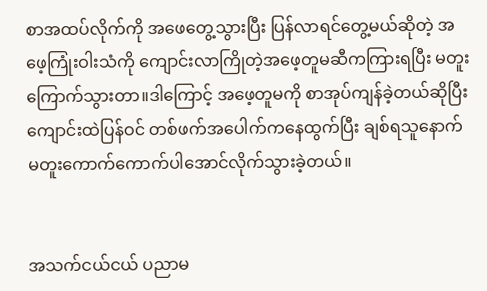စာအထပ်လိုက်ကို အဖေတွေ့သွားပြီး ပြန်လာရင်တွေ့မယ်ဆိုတဲ့ အဖေ့ကြုံးဝါးသံကို ကျောင်းလာကြိုတဲ့အဖေ့တူမဆီကကြားရပြီး မတူးကြောက်သွားတာ။ဒါကြောင့် အဖေ့တူမကို စာအုပ်ကျန်ခဲ့တယ်ဆိုပြီး ကျောင်းထဲပြန်ဝင် တစ်ဖက်အပေါက်ကနေထွက်ပြီး ချစ်ရသူနောက် မတူးကောက်ကောက်ပါအောင်လိုက်သွားခဲ့တယ်။


အသက်ငယ်ငယ် ပညာမ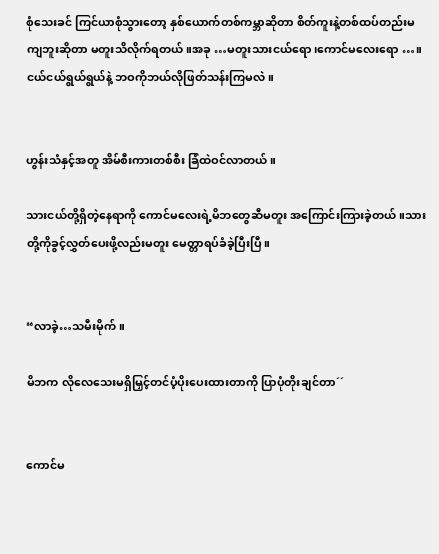စုံသေးခင် ကြင်ယာစုံသွားတော့ နှစ်ယောက်တစ်ကမ္ဘာဆိုတာ စိတ်ကူးနဲ့တစ်ထပ်တည်းမကျဘူးဆိုတာ မတူးသိလိုက်ရတယ်။အခု …မတူးသားငယ်ရော၊ကောင်မလေးရော …။ငယ်ငယ်ရွယ်ရွယ်နဲ့ ဘဝကိုဘယ်လိုဖြတ်သန်းကြမလဲ။


ဟွန်းသံနှင့်အတူ အိမ်စီးကားတစ်စီး ခြံထဲဝင်လာတယ်။

သားငယ်တို့ရှိတဲ့နေရာကို ကောင်မလေးရဲ့မိဘတွေဆီမတူး အကြောင်းကြားခဲ့တယ်။သားတို့ကိုခွင့်လွှတ်ပေးဖို့လည်းမတူး မေတ္တာရပ်ခံခဲ့ပြီးပြီ။


“လာခဲ့…သမီးမိုက်။

မိဘက လိုလေသေးမရှိမြှင့်တင်ပံ့ပိုးပေးထားတာကို ပြာပုံတိုးချင်တာ´´


ကောင်မ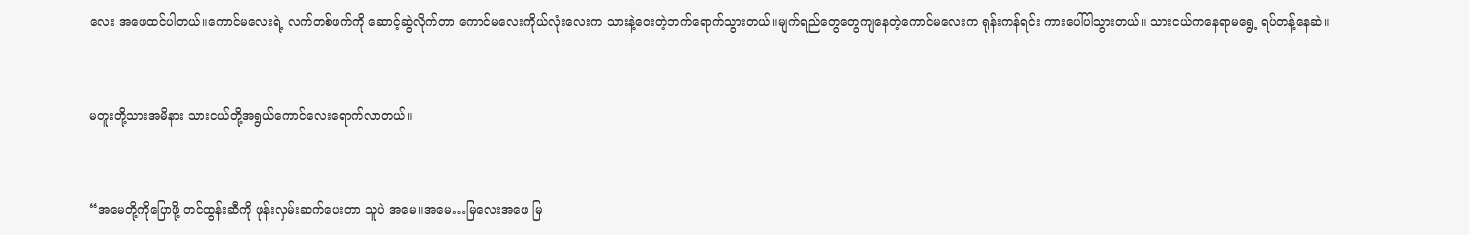လေး အဖေထင်ပါတယ်။ကောင်မလေးရဲ့ လက်တစ်ဖက်ကို ဆောင့်ဆွဲလိုက်တာ ကောင်မလေးကိုယ်လုံးလေးက သားနဲ့ဝေးတဲ့ဘက်ရောက်သွားတယ်။မျက်ရည်တွေတွေကျနေတဲ့ကောင်မလေးက ရုန်းကန်ရင်း ကားပေါ်ပါသွားတယ်။ သားငယ်ကနေရာမရွေ့ ရပ်တန့်နေဆဲ။


မတူးတို့သားအမိနား သားငယ်တို့အရွယ်ကောင်လေးရောက်လာတယ်။


“အမေတို့ကိုပြောဖို့ တင်ထွန်းဆီကို ဖုန်းလှမ်းဆက်ပေးတာ သူပဲ အမေ။အမေ…မြလေးအဖေ မြ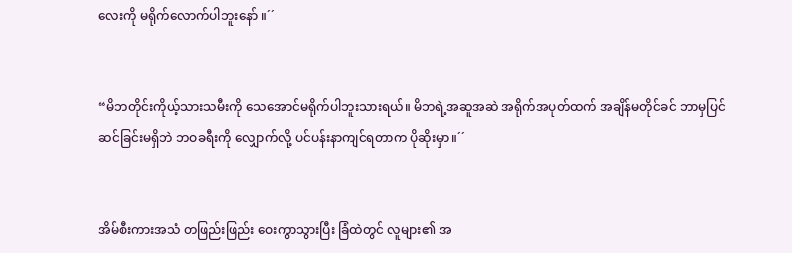လေးကို မရိုက်လောက်ပါဘူးနော် ။´´


“မိဘတိုင်းကိုယ့်သားသမီးကို သေအောင်မရိုက်ပါဘူးသားရယ်။ မိဘရဲ့အဆူအဆဲ အရိုက်အပုတ်ထက် အချိန်မတိုင်ခင် ဘာမှပြင်ဆင်ခြင်းမရှိဘဲ ဘဝခရီးကို လျှောက်လို့ ပင်ပန်းနာကျင်ရတာက ပိုဆိုးမှာ။´´


အိမ်စီးကားအသံ တဖြည်းဖြည်း ဝေးကွာသွားပြီး ခြံထဲတွင် လူများ၏ အ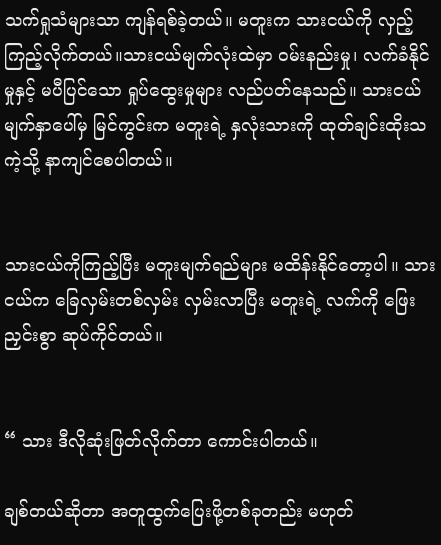သက်ရှုသံများသာ ကျန်ရစ်ခဲ့တယ်။ မတူးက သားငယ်ကို လှည့်ကြည့်လိုက်တယ်။သားငယ်မျက်လုံးထဲမှာ ဝမ်းနည်းမှု၊ လက်ခံနိုင်မှုနှင့် မပီပြင်သော ရှုပ်ထွေးမှုများ လည်ပတ်နေသည်။ သားငယ်မျက်နှာပေါ်မှ မြင်ကွင်းက မတူးရဲ့ နှလုံးသားကို ထုတ်ချင်းထိုးသကဲ့သို့ နာကျင်စေပါတယ်။


သားငယ်ကိုကြည့်ပြီး မတူးမျက်ရည်များ မထိန်းနိုင်တော့ပါ။ သားငယ်က ခြေလှမ်းတစ်လှမ်း လှမ်းလာပြီး မတူးရဲ့ လက်ကို ဖြေးညှင်းစွာ ဆုပ်ကိုင်တယ်။


“ သား ဒီလိုဆုံးဖြတ်လိုက်တာ ကောင်းပါတယ်။

ချစ်တယ်ဆိုတာ အတူထွက်ပြေးဖို့တစ်ခုတည်း မဟုတ်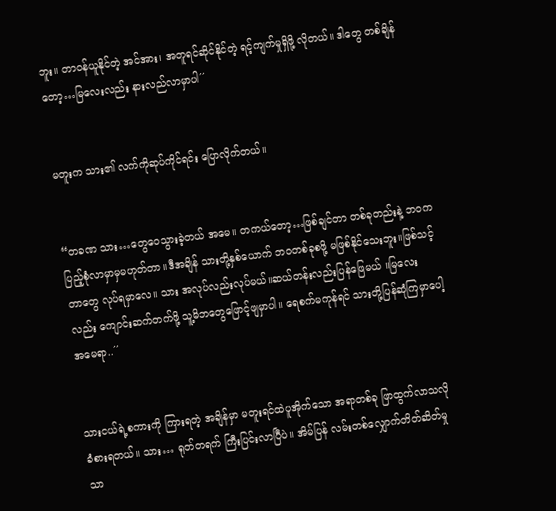ဘူး။ တာဝန်ယူနိုင်တဲ့ အင်အား၊ အတူရင်ဆိုင်နိုင်တဲ့ ရင့်ကျက်မှုရှိဖို့ လိုတယ်။ ဒါတွေ တစ်ချိန်တော့…မြလေးလည်း နားလည်လာမှာပါ´´


မတူးက သား၏ လက်ကိုဆုပ်ကိုင်ရင်း ပြောလိုက်တယ်။


“တခဏ သား…တွေဝေသွားခဲ့တယ် အမေ။ တကယ်တော့…ဖြစ်ချင်တာ တစ်ခုတည်းနဲ့ ဘဝက ပြည့်စုံလာမှာမှမဟုတ်တာ။ဒီအချိန် သားတို့နှစ်ယောက် ဘဝတစ်ခုစဖို့ မဖြစ်နိုင်သေးဘူး။ဖြစ်သင့်တာတွေ လုပ်ရမှာလေ။ သား အလုပ်လည်းလုပ်မယ်။ဆယ်တန်းလည်းပြန်ဖြေမယ် ။မြလေးလည်း ကျောင်းဆက်တက်ဖို့ သူ့မိဘတွေဖြောင့်ဖျမှာပါ။ ရေစက်မကုန်ရင် သားတို့ပြန်ဆုံကြမှာပေါ့ အမေရာ..´´


သားငယ်ရဲ့စကားကို ကြားရတဲ့ အချိန်မှာ မတူးရင်ထဲပူအိုက်သော အရာတစ်ခု ဖြာထွက်လာသလို ခံစားရတယ်။ သား… ရုတ်တရက် ကြီးပြင်းလာပြီပဲ။ အိမ်ပြန် လမ်းတစ်လျှောက်တိတ်ဆိတ်မှုသာ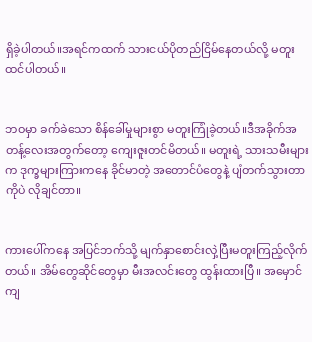ရှိခဲ့ပါတယ်။အရင်ကထက် သားငယ်ပိုတည်ငြိမ်နေတယ်လို့ မတူးထင်ပါတယ်။


ဘဝမှာ ခက်ခဲသော စိန်ခေါ်မှုများစွာ မတူးကြုံခဲ့တယ်။ဒီအခိုက်အတန့်လေးအတွက်တော့ ကျေးဇူးတင်မိတယ်။ မတူးရဲ့ သားသမီးများက ဒုက္ခများကြားကနေ ခိုင်မာတဲ့ အတောင်ပံတွေနဲ့ ပျံတက်သွားတာကိုပဲ လိုချင်တာ။


ကားပေါ်ကနေ အပြင်ဘက်သို့ မျက်နှာစောင်းလှဲ့ပြီးမတူးကြည့်လိုက်တယ်။ အိမ်တွေဆိုင်တွေမှာ မီးအလင်းတွေ ထွန်းထားပြီ။ အမှောင်ကျ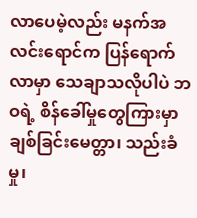လာပေမဲ့လည်း မနက်အလင်းရောင်က ပြန်ရောက်လာမှာ သေချာသလိုပါပဲ ဘဝရဲ့ စိန်ခေါ်မှုတွေကြားမှာ ချစ်ခြင်းမေတ္တာ၊ သည်းခံမှု၊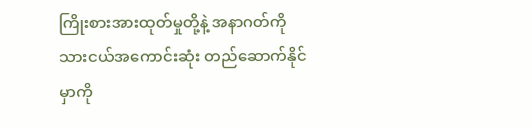ကြိုးစားအားထုတ်မှုတို့နဲ့ အနာဂတ်ကို သားငယ်အကောင်းဆုံး တည်ဆောက်နိုင်မှာကို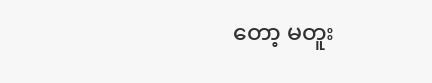တော့ မတူး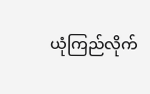ယုံကြည်လိုက်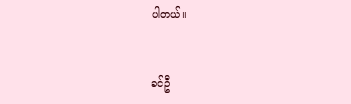ပါတယ်။


ခင်ဦ